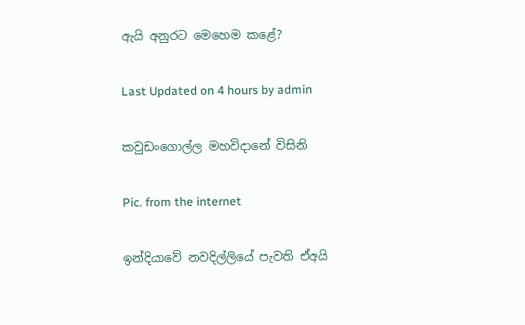ඇයි අනුරට මෙහෙම කළේ?

Last Updated on 4 hours by admin

කවුඩංගොල්ල මහවිදානේ විසිනි

Pic. from the internet

ඉන්දියාවේ නවදිල්ලියේ පැවති ඒඅයි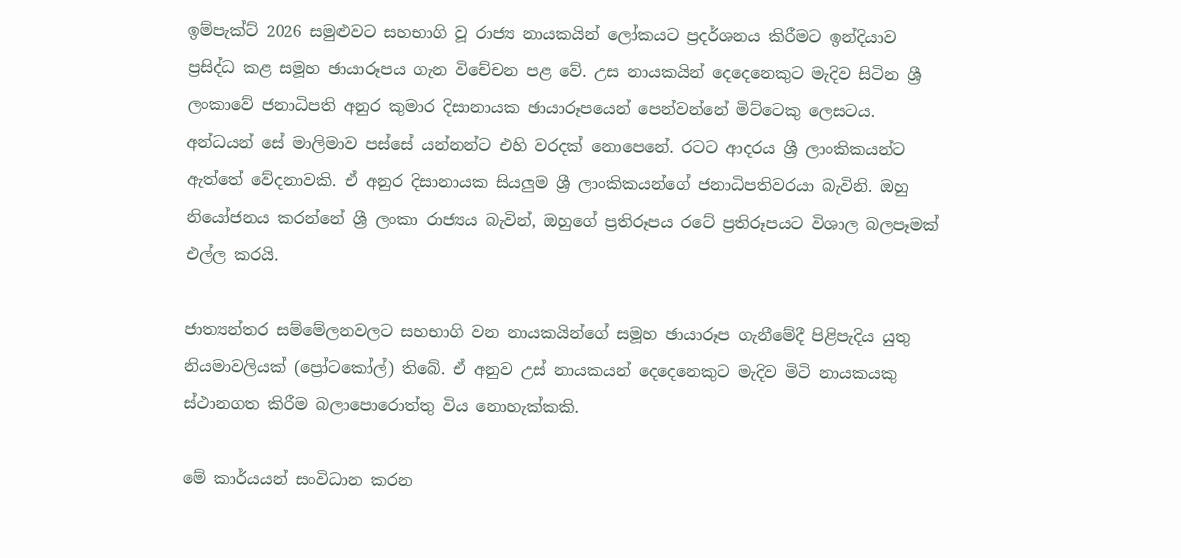ඉම්පැක්ට් 2026 සමුළුවට සහභාගි වූ රාජ්‍ය නායකයින් ලෝකයට ප්‍රදර්ශනය කිරීමට ඉන්දියාව ප්‍රසිද්ධ කළ සමූහ ඡායාරූපය ගැන විචේචන පළ වේ. උස නායකයින් දෙදෙනෙකුට මැදිව සිටින ශ්‍රී ලංකාවේ ජනාධිපති අනුර කුමාර දිසානායක ඡායාරූපයෙන් පෙන්වන්නේ මිට්ටෙකු ලෙසටය. අන්ධයන් සේ මාලිමාව පස්සේ යන්නන්ට එහි වරදක් නොපෙනේ. රටට ආදරය ශ්‍රී ලාංකිකයන්ට ඇත්තේ වේදනාවකි. ඒ අනුර දිසානායක සියලුම ශ්‍රී ලාංකිකයන්ගේ ජනාධිපතිවරයා බැවිනි. ඔහු නියෝජනය කරන්නේ ශ්‍රී ලංකා රාජ්‍යය බැවින්, ඔහුගේ ප්‍රතිරූපය රටේ ප්‍රතිරූපයට විශාල බලපෑමක් එල්ල කරයි.

ජාත්‍යන්තර සම්මේලනවලට සහභාගි වන නායකයින්ගේ සමූහ ඡායාරූප ගැනීමේදී පිළිපැදිය යුතු නියමාවලියක් (ප්‍රෝටකෝල්) තිබේ. ඒ අනුව උස් නායකයන් දෙදෙනෙකුට මැදිව මිටි නායකයකු ස්ථානගත කිරීම බලාපොරොත්තු විය නොහැක්කකි.

මේ කාර්යයන් සංවිධාන කරන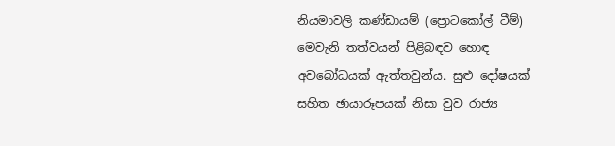නියමාවලි කණ්ඩායම් (ප්‍රොටකෝල් ටීම්) මෙවැනි තත්වයන් පිළිබඳව හොඳ අවබෝධයක් ඇත්තවුන්ය. සුළු දෝෂයක් සහිත ඡායාරූපයක් නිසා වුව රාජ්‍ය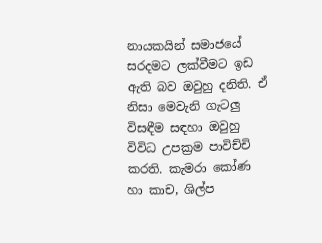නායකයින් සමාජයේ සරදමට ලක්වීමට ඉඩ ඇති බව ඔවුහු දනිති. ඒ නිසා මෙවැනි ගැටලු විසඳීම සඳහා ඔවුහු විවිධ උපක්‍රම පාවිච්චි කරති. කැමරා කෝණ හා කාච, ශිල්ප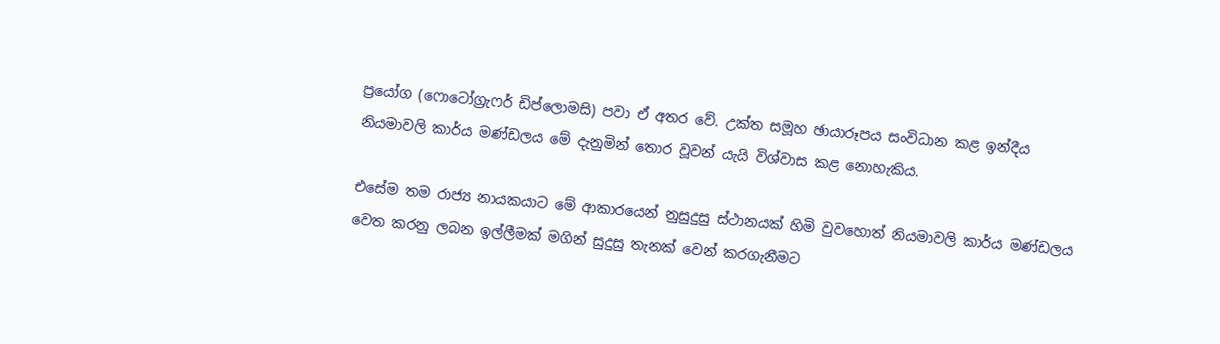ප්‍රයෝග (ෆොටෝග්‍රැෆර් ඩිප්ලොමසි) පවා ඒ අතර වේ. උක්ත සමූහ ඡායාරූපය සංවිධාන කළ ඉන්දීය නියමාවලි කාර්ය මණ්ඩලය මේ දැනුමින් තොර වූවන් යැයි විශ්වාස කළ නොහැකිය.

එසේම තම රාජ්‍ය නායකයාට මේ ආකාරයෙන් නුසුදුසු ස්ථානයක් හිමි වුවහොත් නියමාවලි කාර්ය මණ්ඩලය වෙත කරනු ලබන ඉල්ලීමක් මගින් සුදුසු තැනක් වෙන් කරගැනීමට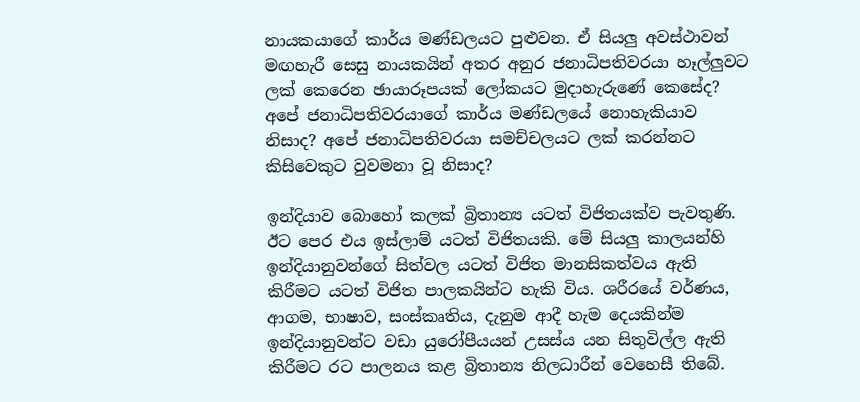නායකයාගේ කාර්ය මණ්ඩලයට පුළුවන. ඒ සියලු අවස්ථාවන් මඟහැරී සෙසු නායකයින් අතර අනුර ජනාධිපතිවරයා හෑල්ලුවට ලක් කෙරෙන ඡායාරූපයක් ලෝකයට මුදාහැරුණේ කෙසේද? අපේ ජනාධිපතිවරයාගේ කාර්ය මණ්ඩලයේ නොහැකියාව නිසාද? අපේ ජනාධිපතිවරයා සමච්චලයට ලක් කරන්නට කිසිවෙකුට වුවමනා වූ නිසාද?

ඉන්දියාව බොහෝ කලක් බ්‍රිතාන්‍ය යටත් විජිතයක්ව පැවතුණි. ඊට පෙර එය ඉස්ලාම් යටත් විජිතයකි. මේ සියලු කාලයන්හි ඉන්දියානුවන්ගේ සිත්වල යටත් විජිත මානසිකත්වය ඇති කිරීමට යටත් විජිත පාලකයින්ට හැකි විය. ශරීරයේ වර්ණය, ආගම, භාෂාව, සංස්කෘතිය, දැනුම ආදී හැම දෙයකින්ම ඉන්දියානුවන්ට වඩා යුරෝපීයයන් උසස්ය යන සිතුවිල්ල ඇති කිරීමට රට පාලනය කළ බ්‍රිතාන්‍ය නිලධාරීන් වෙහෙසී තිබේ.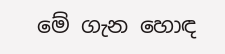මේ ගැන හොඳ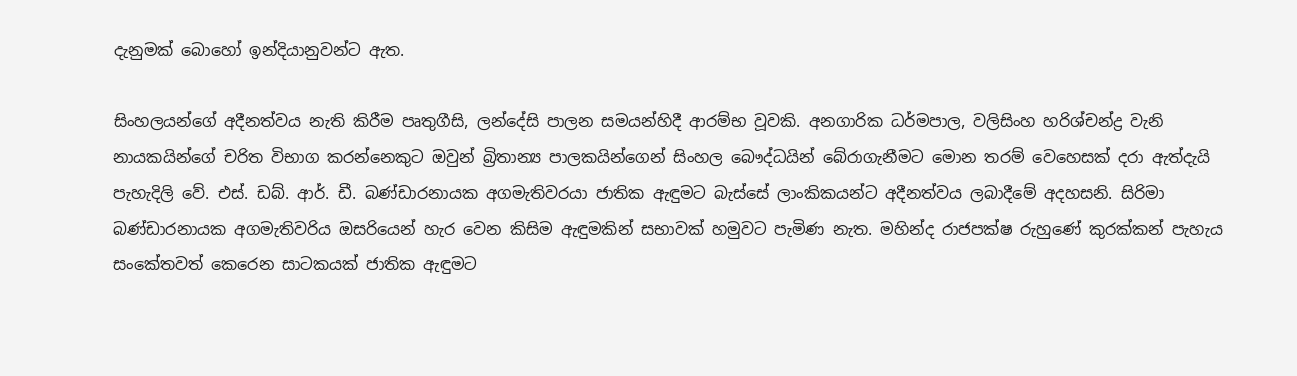දැනුමක් බොහෝ ඉන්දියානුවන්ට ඇත.

සිංහලයන්ගේ අදීනත්වය නැති කිරීම පෘතුගීසි, ලන්දේසි පාලන සමයන්හිදී ආරම්භ වූවකි. අනගාරික ධර්මපාල, වලිසිංහ හරිශ්චන්ද්‍ර වැනි නායකයින්ගේ චරිත විභාග කරන්නෙකුට ඔවුන් බ්‍රිතාන්‍ය පාලකයින්ගෙන් සිංහල බෞද්ධයින් බේරාගැනීමට මොන තරම් වෙහෙසක් දරා ඇත්දැයි පැහැදිලි වේ. එස්. ඩබ්. ආර්. ඩී. බණ්ඩාරනායක අගමැතිවරයා ජාතික ඇඳුමට බැස්සේ ලාංකිකයන්ට අදීනත්වය ලබාදීමේ අදහසනි. සිරිමා බණ්ඩාරනායක අගමැතිවරිය ඔසරියෙන් හැර වෙන කිසිම ඇඳුමකින් සභාවක් හමුවට පැමිණ නැත. මහින්ද රාජපක්ෂ රුහුණේ කුරක්කන් පැහැය සංකේතවත් කෙරෙන සාටකයක් ජාතික ඇඳුමට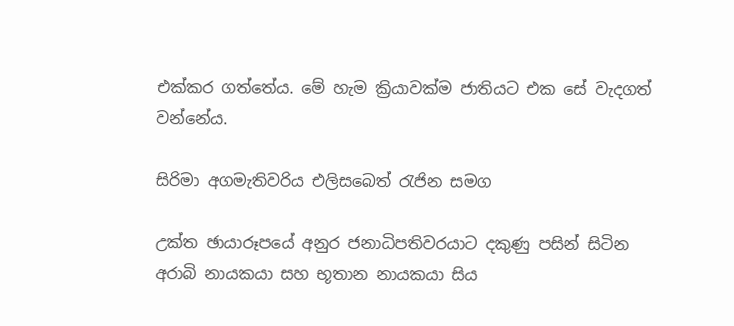එක්කර ගත්තේය. මේ හැම ක්‍රියාවක්ම ජාතියට එක සේ වැදගත් වන්නේය.

සිරිමා අගමැතිවරිය එලිසබෙත් රැජින සමග

උක්ත ඡායාරූපයේ අනුර ජනාධිපතිවරයාට දකුණු පසින් සිටින අරාබි නායකයා සහ භූතාන නායකයා සිය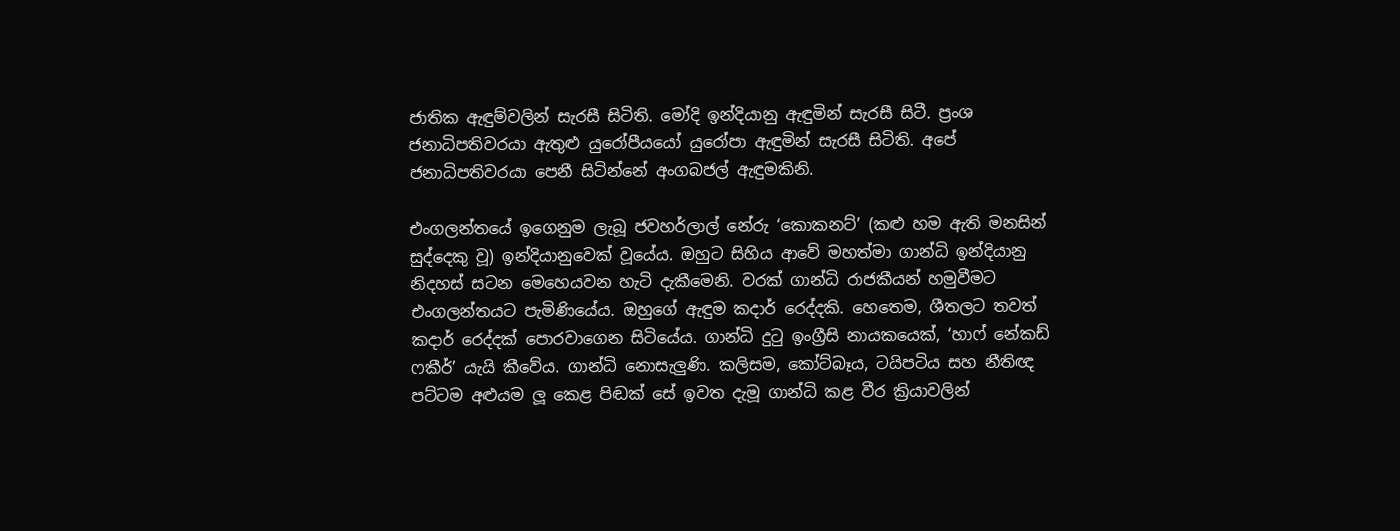ජාතික ඇඳුම්වලින් සැරසී සිටිති. මෝදි ඉන්දියානු ඇඳුමින් සැරසී සිටී. ප්‍රංශ ජනාධිපතිවරයා ඇතුළු යුරෝපීයයෝ යුරෝපා ඇඳුමින් සැරසී සිටිති. අපේ ජනාධිපතිවරයා පෙනී සිටින්නේ අංගබජල් ඇඳුමකිනි.

එංගලන්තයේ ඉගෙනුම ලැබූ ජවහර්ලාල් නේරු ‘කොකනට්’ (කළු හම ඇති මනසින් සුද්දෙකු වූ) ඉන්දියානුවෙක් වූයේය. ඔහුට සිහිය ආවේ මහත්මා ගාන්ධි ඉන්දියානු නිදහස් සටන මෙහෙයවන හැටි දැකීමෙනි. වරක් ගාන්ධි රාජකීයන් හමුවීමට එංගලන්තයට පැමිණියේය. ඔහුගේ ඇඳුම කදාර් රෙද්දකි. හෙතෙම, ශීතලට තවත් කදාර් රෙද්දක් පොරවාගෙන සිටියේය. ගාන්ධි දුටු ඉංග්‍රීසි නායකයෙක්, ‘හාෆ් නේකඩ් ෆකීර්’ යැයි කීවේය. ගාන්ධි නොසැලුණි. කලිසම, කෝට්බෑය, ටයිපටිය සහ නීතිඥ පට්ටම අළුයම ලූ කෙළ පිඬක් සේ ඉවත දැමූ ගාන්ධි කළ වීර ක්‍රියාවලින්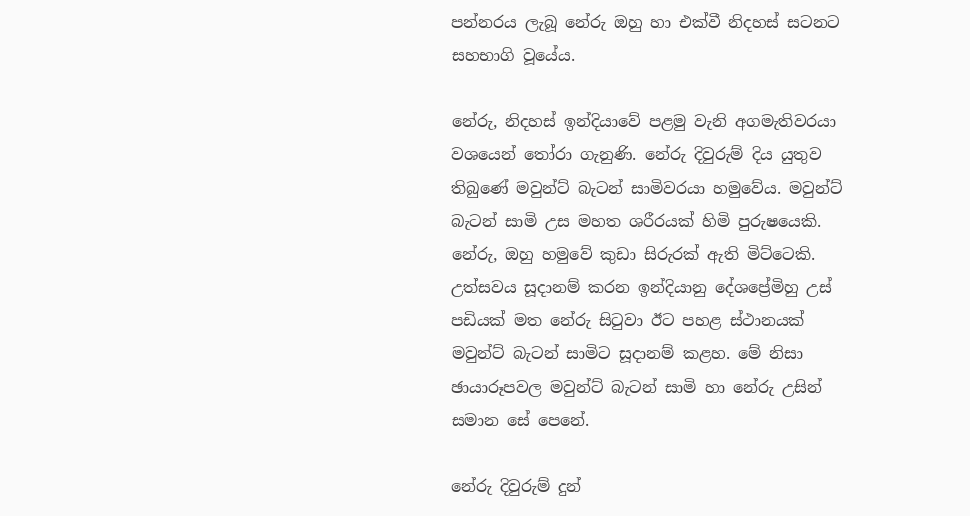පන්නරය ලැබූ නේරු ඔහු හා එක්වී නිදහස් සටනට සහභාගි වූයේය.

නේරු, නිදහස් ඉන්දියාවේ පළමු වැනි අගමැතිවරයා වශයෙන් තෝරා ගැනුණි. නේරු දිවුරුම් දිය යුතුව තිබුණේ මවුන්ට් බැටන් සාමිවරයා හමුවේය. මවුන්ට් බැටන් සාමි උස මහත ශරීරයක් හිමි පුරුෂයෙකි. නේරු, ඔහු හමුවේ කුඩා සිරුරක් ඇති මිට්ටෙකි. උත්සවය සූදානම් කරන ඉන්දියානු දේශප්‍රේමිහු උස් පඩියක් මත නේරු සිටුවා ඊට පහළ ස්ථානයක් මවුන්ට් බැටන් සාමිට සූදානම් කළහ. මේ නිසා ඡායාරූපවල මවුන්ට් බැටන් සාමි හා නේරු උසින් සමාන සේ පෙනේ.

නේරු දිවුරුම් දුන්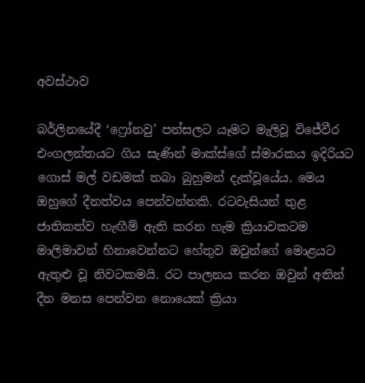අවස්ථාව

බර්ලිනයේදී ‘ෆ්‍රෝනවු’ පන්සලට යෑමට මැලිවූ විජේවීර එංගලන්තයට ගිය සැණින් මාක්ස්ගේ ස්මාරකය ඉදිරියට ගොස් මල් වඩමක් තබා බුහුමන් දැක්වූයේය. මෙය ඔහුගේ දීනත්වය පෙන්වන්නකි. රටවැසියන් තුළ ජාතිකත්ව හැඟීම් ඇති කරන හැම ක්‍රියාවකටම මාලිමාවන් හිනාවෙන්නට හේතුව ඔවුන්ගේ මොළයට ඇතුළු වූ නිවටකමයි. රට පාලනය කරන ඔවුන් අතින් දීන මනස පෙන්වන නොයෙක් ක්‍රියා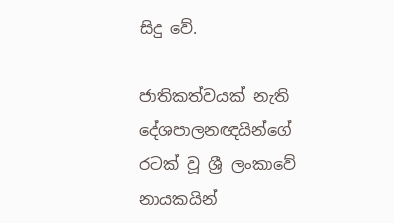සිදු වේ.

ජාතිකත්වයක් නැති දේශපාලනඥයින්ගේ රටක් වූ ශ්‍රී ලංකාවේ නායකයින්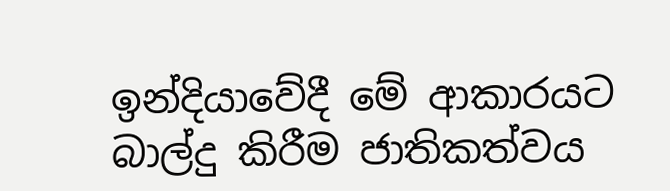ඉන්දියාවේදී මේ ආකාරයට බාල්දු කිරීම ජාතිකත්වය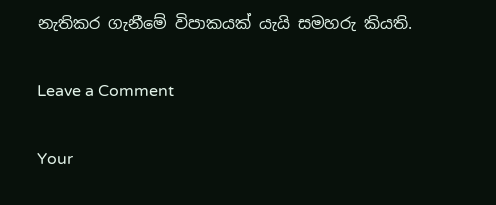නැතිකර ගැනීමේ විපාකයක් යැයි සමහරු කියති.

Leave a Comment

Your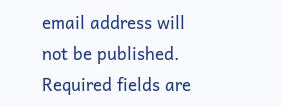email address will not be published. Required fields are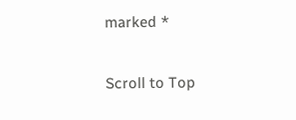marked *

Scroll to Top